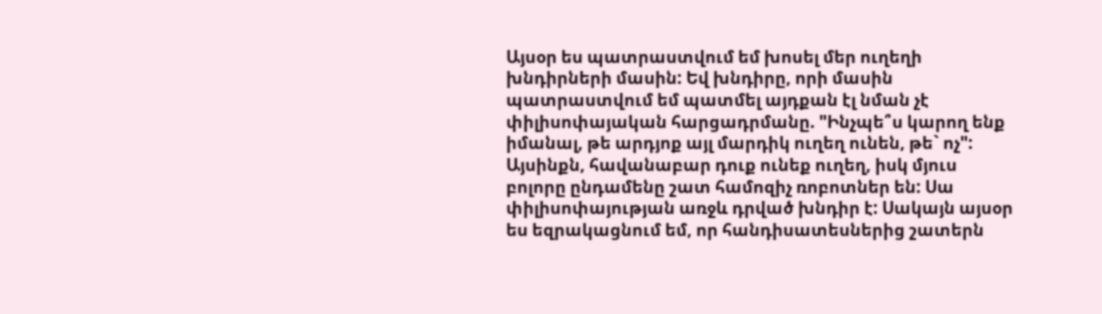Այսօր ես պատրաստվում եմ խոսել մեր ուղեղի խնդիրների մասին: Եվ խնդիրը, որի մասին պատրաստվում եմ պատմել այդքան էլ նման չէ փիլիսոփայական հարցադրմանը. "Ինչպե՞ս կարող ենք իմանալ, թե արդյոք այլ մարդիկ ուղեղ ունեն, թե` ոչ": Այսինքն, հավանաբար դուք ունեք ուղեղ, իսկ մյուս բոլորը ընդամենը շատ համոզիչ ռոբոտներ են: Սա փիլիսոփայության առջև դրված խնդիր է: Սակայն այսօր ես եզրակացնում եմ, որ հանդիսատեսներից շատերն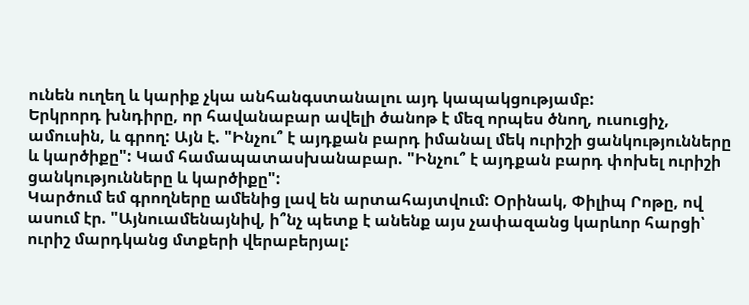ունեն ուղեղ և կարիք չկա անհանգստանալու այդ կապակցությամբ:
Երկրորդ խնդիրը, որ հավանաբար ավելի ծանոթ է մեզ որպես ծնող, ուսուցիչ, ամուսին, և գրող: Այն է. "Ինչու՞ է այդքան բարդ իմանալ մեկ ուրիշի ցանկությունները և կարծիքը": Կամ համապատասխանաբար. "Ինչու՞ է այդքան բարդ փոխել ուրիշի ցանկությունները և կարծիքը":
Կարծում եմ գրողները ամենից լավ են արտահայտվում: Օրինակ, Փիլիպ Րոթը, ով ասում էր. "Այնուամենայնիվ, ի՞նչ պետք է անենք այս չափազանց կարևոր հարցի՝ ուրիշ մարդկանց մտքերի վերաբերյալ: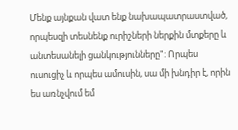Մենք այնքան վատ ենք նախապատրաստված, որպեսզի տեսնենք ուրիշների ներքին մտքերը և անտեսանելի ցանկությունները": Որպես ուսուցիչ և որպես ամուսին, սա մի խնդիր է, որին ես առնչվում եմ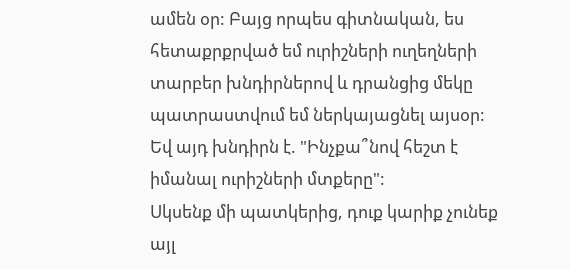ամեն օր: Բայց որպես գիտնական, ես հետաքրքրված եմ ուրիշների ուղեղների տարբեր խնդիրներով և դրանցից մեկը պատրաստվում եմ ներկայացնել այսօր: Եվ այդ խնդիրն է. "Ինչքա՞նով հեշտ է իմանալ ուրիշների մտքերը":
Սկսենք մի պատկերից, դուք կարիք չունեք այլ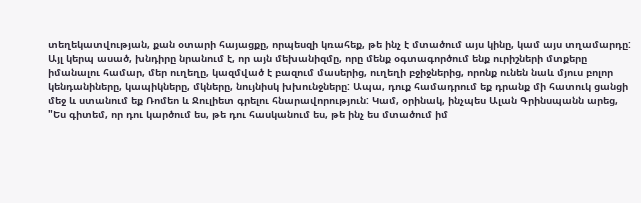տեղեկատվության, քան օտարի հայացքը, որպեսզի կռահեք, թե ինչ է մտածում այս կինը, կամ այս տղամարդը: Այլ կերպ ասած, խնդիրը նրանում է, որ այն մեխանիզմը, որը մենք օգտագործում ենք ուրիշների մտքերը իմանալու համար, մեր ուղեղը, կազմված է բազում մասերից, ուղեղի բջիջներից, որոնք ունեն նաև մյուս բոլոր կենդանիները, կապիկները, մկները, նույնիսկ խխունջները: Ապա, դուք համադրում եք դրանք մի հատուկ ցանցի մեջ և ստանում եք Ռոմեո և Ջուլիետ գրելու հնարավորություն: Կամ, օրինակ, ինչպես Ալան Գրինսպանն արեց, "Ես գիտեմ, որ դու կարծում ես, թե դու հասկանում ես, թե ինչ ես մտածում իմ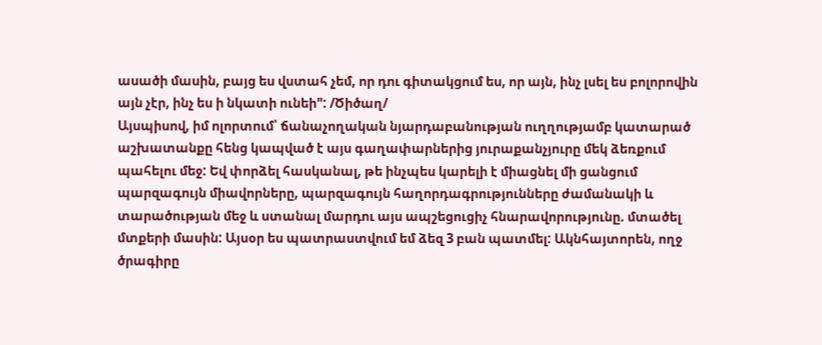ասածի մասին, բայց ես վստահ չեմ, որ դու գիտակցում ես, որ այն, ինչ լսել ես բոլորովին այն չէր, ինչ ես ի նկատի ունեի": /Ծիծաղ/
Այսպիսով, իմ ոլորտում՝ ճանաչողական նյարդաբանության ուղղությամբ կատարած աշխատանքը հենց կապված է այս գաղափարներից յուրաքանչյուրը մեկ ձեռքում պահելու մեջ: Եվ փորձել հասկանալ, թե ինչպես կարելի է միացնել մի ցանցում պարզագույն միավորները, պարզագույն հաղորդագրությունները ժամանակի և տարածության մեջ և ստանալ մարդու այս ապշեցուցիչ հնարավորությունը. մտածել մտքերի մասին: Այսօր ես պատրաստվում եմ ձեզ 3 բան պատմել: Ակնհայտորեն, ողջ ծրագիրը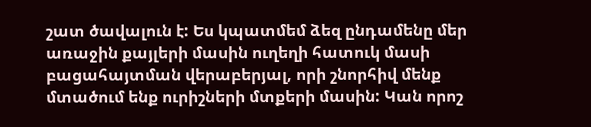շատ ծավալուն է: Ես կպատմեմ ձեզ ընդամենը մեր առաջին քայլերի մասին ուղեղի հատուկ մասի բացահայտման վերաբերյալ, որի շնորհիվ մենք մտածում ենք ուրիշների մտքերի մասին: Կան որոշ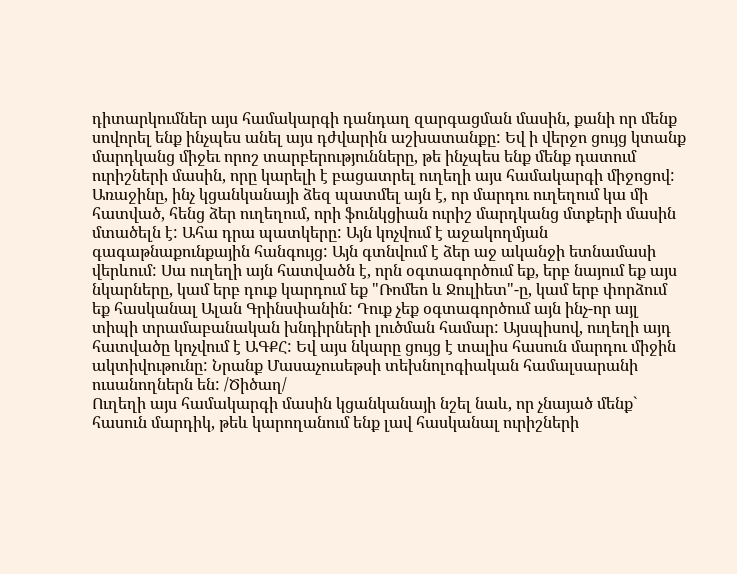դիտարկումներ այս համակարգի դանդաղ զարգացման մասին, քանի որ մենք սովորել ենք ինչպես անել այս դժվարին աշխատանքը: Եվ ի վերջո ցույց կտանք մարդկանց միջեւ որոշ տարբերությունները, թե ինչպես ենք մենք դատում ուրիշների մասին, որը կարելի է բացատրել ուղեղի այս համակարգի միջոցով:
Առաջինը, ինչ կցանկանայի ձեզ պատմել այն է, որ մարդու ուղեղում կա մի հատված, հենց ձեր ուղեղում, որի ֆունկցիան ուրիշ մարդկանց մտքերի մասին մտածելն է: Ահա դրա պատկերը: Այն կոչվում է աջակողմյան գագաթնաքունքային հանգույց: Այն գտնվում է ձեր աջ ականջի ետնամասի վերևում: Սա ուղեղի այն հատվածն է, որն օգտագործում եք, երբ նայում եք այս նկարները, կամ երբ դուք կարդում եք "Ռոմեո և Ջուլիետ"-ը, կամ երբ փորձում եք հասկանալ Ալան Գրինսփանին: Դուք չեք օգտագործում այն ինչ-որ այլ տիպի տրամաբանական խնդիրների լուծման համար: Այսպիսով, ուղեղի այդ հատվածը կոչվում է ԱԳՔՀ: Եվ այս նկարը ցույց է տալիս հասուն մարդու միջին ակտիվութունը: Նրանք Մասաչուսեթսի տեխնոլոգիական համալսարանի ուսանողներն են: /Ծիծաղ/
Ուղեղի այս համակարգի մասին կցանկանայի նշել նաև, որ չնայած մենք` հասուն մարդիկ, թեև կարողանում ենք լավ հասկանալ ուրիշների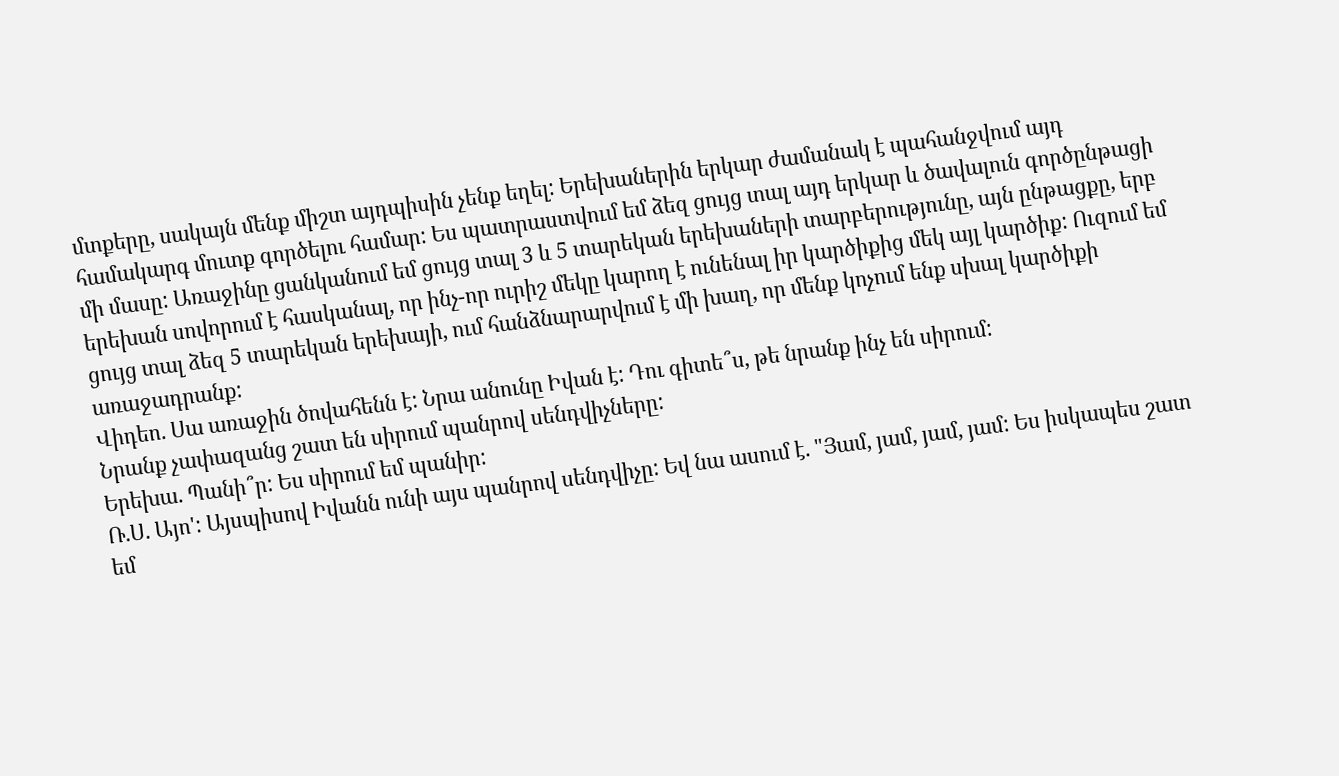մտքերը, սակայն մենք միշտ այդպիսին չենք եղել: Երեխաներին երկար ժամանակ է պահանջվում այդ համակարգ մուտք գործելու համար: Ես պատրաստվում եմ ձեզ ցույց տալ այդ երկար և ծավալուն գործընթացի մի մասը: Առաջինը ցանկանում եմ ցույց տալ 3 և 5 տարեկան երեխաների տարբերությունը, այն ընթացքը, երբ երեխան սովորում է հասկանալ, որ ինչ-որ ուրիշ մեկը կարող է ունենալ իր կարծիքից մեկ այլ կարծիք: Ուզում եմ ցույց տալ ձեզ 5 տարեկան երեխայի, ում հանձնարարվում է մի խաղ, որ մենք կոչում ենք սխալ կարծիքի առաջադրանք:
Վիդեո. Սա առաջին ծովահենն է: Նրա անունը Իվան է: Դու գիտե՞ս, թե նրանք ինչ են սիրում:
Նրանք չափազանց շատ են սիրում պանրով սենդվիչները:
Երեխա. Պանի՞ր: Ես սիրում եմ պանիր:
Ռ.Ս. Այո': Այսպիսով Իվանն ունի այս պանրով սենդվիչը: Եվ նա ասում է. "Յամ, յամ, յամ, յամ: Ես իսկապես շատ եմ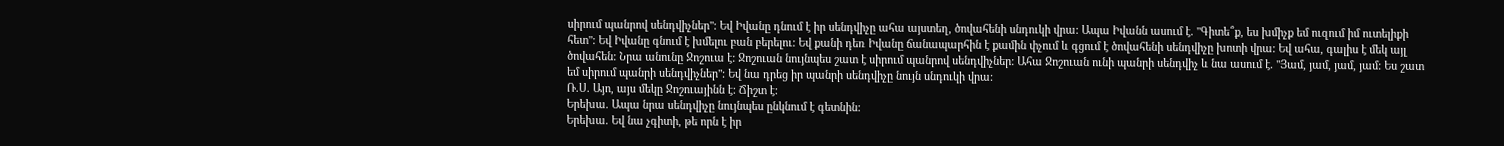սիրում պանրով սենդվիչներ": Եվ Իվանը դնում է իր սենդվիչը ահա այստեղ, ծովահենի սնդուկի վրա: Ապա Իվանն ասում է. "Գիտե՞ք, ես խմիչք եմ ուզում իմ ուտելիքի հետ": Եվ Իվանը գնում է խմելու բան բերելու: Եվ քանի դեռ Իվանը ճանապարհին է քամին փչում և գցում է ծովահենի սենդվիչը խոտի վրա: Եվ ահա, գալիս է մեկ այլ ծովահեն: Նրա անունը Ջոշուա է: Ջոշուան նույնպես շատ է սիրում պանրով սենդվիչներ: Ահա Ջոշուան ունի պանրի սենդվիչ և նա ասում է. "Յամ, յամ, յամ, յամ: Ես շատ եմ սիրում պանրի սենդվիչներ": Եվ նա դրեց իր պանրի սենդվիչը նույն սնդուկի վրա:
Ռ.Ս. Այո, այս մեկը Ջոշուայինն է: Ճիշտ է:
Երեխա. Ապա նրա սենդվիչը նույնպես ընկնում է գետնին:
Երեխա. Եվ նա չգիտի, թե որն է իր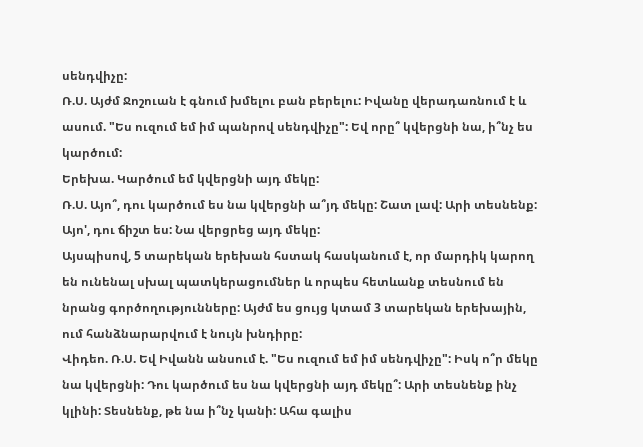սենդվիչը:
Ռ.Ս. Այժմ Ջոշուան է գնում խմելու բան բերելու: Իվանը վերադառնում է և ասում. "Ես ուզում եմ իմ պանրով սենդվիչը": Եվ որը՞ կվերցնի նա, ի՞նչ ես կարծում:
Երեխա. Կարծում եմ կվերցնի այդ մեկը:
Ռ.Ս. Այո՞, դու կարծում ես նա կվերցնի ա՞յդ մեկը: Շատ լավ: Արի տեսնենք: Այո', դու ճիշտ ես: Նա վերցրեց այդ մեկը:
Այսպիսով, 5 տարեկան երեխան հստակ հասկանում է, որ մարդիկ կարող են ունենալ սխալ պատկերացումներ և որպես հետևանք տեսնում են նրանց գործողությունները: Այժմ ես ցույց կտամ 3 տարեկան երեխային, ում հանձնարարվում է նույն խնդիրը:
Վիդեո. Ռ.Ս. Եվ Իվանն անսում է. "Ես ուզում եմ իմ սենդվիչը": Իսկ ո՞ր մեկը նա կվերցնի: Դու կարծում ես նա կվերցնի այդ մեկը՞: Արի տեսնենք ինչ կլինի: Տեսնենք, թե նա ի՞նչ կանի: Ահա գալիս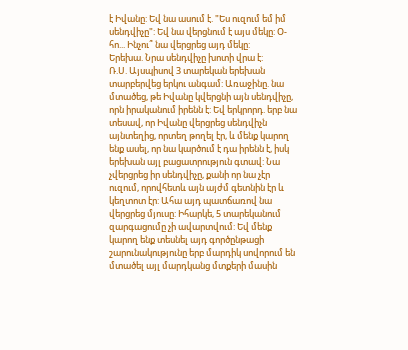է Իվանը: Եվ նա ասում է. "Ես ուզում եմ իմ սենդվիչը": Եվ նա վերցնում է այս մեկը: Օ-հո... Ինչու՞ նա վերցրեց այդ մեկը:
Երեխա. Նրա սենդվիչը խոտի վրա է:
Ռ.Ս. Այսպիսով 3 տարեկան երեխան տարբերվեց երկու անգամ: Առաջինը. նա մտածեց, թե Իվանը կվերցնի այն սենդվիչը, որն իրականում իրենն է: Եվ երկրորդ. երբ նա տեսավ, որ Իվանը վերցրեց սենդվիչն այնտեղից, որտեղ թողել էր, և մենք կարող ենք ասել, որ նա կարծում է դա իրենն է, իսկ երեխան այլ բացատրություն գտավ: Նա չվերցրեց իր սենդվիչը, քանի որ նա չէր ուզում, որովհետև այն այժմ գետնին էր և կեղտոտ էր: Ահա այդ պատճառով նա վերցրեց մյուսը: Իհարկե, 5 տարեկանում զարգացումը չի ավարտվում: Եվ մենք կարող ենք տեսնել այդ գործընթացի շարունակությունը երբ մարդիկ սովորում են մտածել այլ մարդկանց մտքերի մասին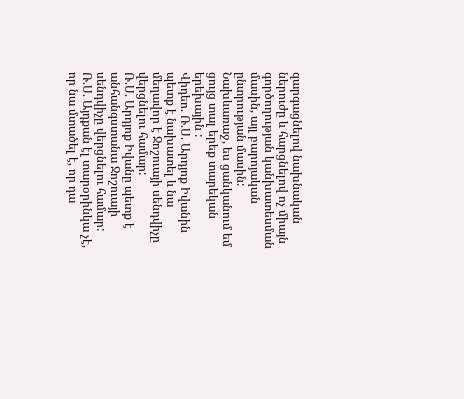զարգացնելով նախնական ներուժը և հարցնելով ոչ միայն գործողության կանխատեսման մասին, այլ բարոյական ընտրության մասին: Նախևառաջ, ես ցանկանում եմ ցույց տալ երեք տարեկան երեխային :
Վիդեո. Ռ.Ս. Արդյոք Իվանին պետք է նախատել և նա մեղավոր է Ջոշուայի սենդվիչը վերցնելու համար:
Ռ.Ս. Արդյոք Իվանը պետք է անհանգստանա Ջոշուայի սենդվիչը վերցնելու համար:
Ռ.Ս. Այդքան էլ տարօրինկա չէ, որ նա մտածել է, որ դա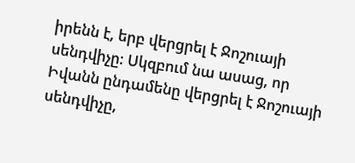իրենն է, երբ վերցրել է Ջոշուայի սենդվիչը: Սկզբում նա ասաց, որ Իվանն ընդամենը վերցրել է Ջոշուայի սենդվիչը,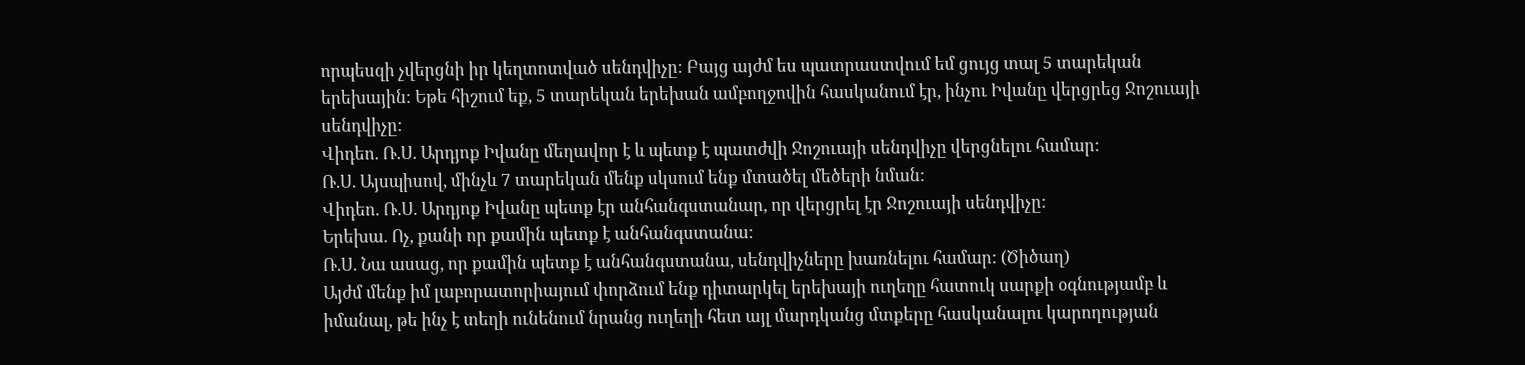որպեսզի չվերցնի իր կեղտոտված սենդվիչը: Բայց այժմ ես պատրաստվում եմ ցույց տալ 5 տարեկան երեխային: Եթե հիշում եք, 5 տարեկան երեխան ամբողջովին հասկանում էր, ինչու Իվանը վերցրեց Ջոշուայի սենդվիչը:
Վիդեո. Ռ.Ս. Արդյոք Իվանը մեղավոր է և պետք է պատժվի Ջոշուայի սենդվիչը վերցնելու համար:
Ռ.Ս. Այսպիսով, մինչև 7 տարեկան մենք սկսում ենք մտածել մեծերի նման:
Վիդեո. Ռ.Ս. Արդյոք Իվանը պետք էր անհանգստանար, որ վերցրել էր Ջոշուայի սենդվիչը:
Երեխա. Ոչ, քանի որ քամին պետք է անհանգստանա:
Ռ.Ս. Նա ասաց, որ քամին պետք է անհանգստանա, սենդվիչները խառնելու համար: (Ծիծաղ)
Այժմ մենք իմ լաբորատորիայում փորձում ենք դիտարկել երեխայի ուղեղը հատուկ սարքի օգնությամբ և իմանալ, թե ինչ է տեղի ունենում նրանց ուղեղի հետ այլ մարդկանց մտքերը հասկանալու կարողության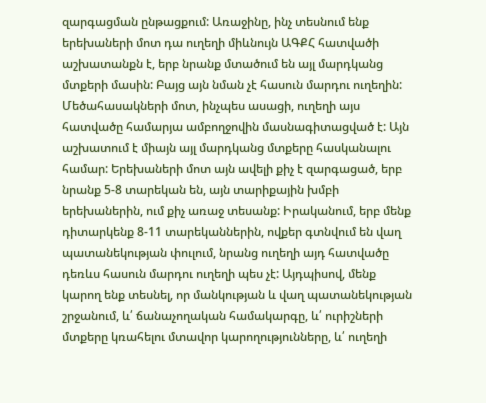զարգացման ընթացքում: Առաջինը, ինչ տեսնում ենք երեխաների մոտ դա ուղեղի միևնույն ԱԳՔՀ հատվածի աշխատանքն է, երբ նրանք մտածում են այլ մարդկանց մտքերի մասին: Բայց այն նման չէ հասուն մարդու ուղեղին:
Մեծահասակների մոտ, ինչպես ասացի, ուղեղի այս հատվածը համարյա ամբողջովին մասնագիտացված է: Այն աշխատում է միայն այլ մարդկանց մտքերը հասկանալու համար: Երեխաների մոտ այն ավելի քիչ է զարգացած, երբ նրանք 5-8 տարեկան են, այն տարիքային խմբի երեխաներին, ում քիչ առաջ տեսանք: Իրականում, երբ մենք դիտարկենք 8-11 տարեկաններին, ովքեր գտնվում են վաղ պատանեկության փուլում, նրանց ուղեղի այդ հատվածը դեռևս հասուն մարդու ուղեղի պես չէ: Այդպիսով, մենք կարող ենք տեսնել, որ մանկության և վաղ պատանեկության շրջանում, և՛ ճանաչողական համակարգը, և՛ ուրիշների մտքերը կռահելու մտավոր կարողությունները, և՛ ուղեղի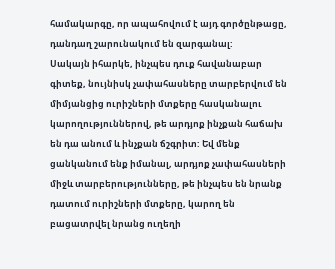համակարգը, որ ապահովում է այդ գործընթացը, դանդաղ շարունակում են զարգանալ:
Սակայն իհարկե, ինչպես դուք հավանաբար գիտեք, նույնիսկ չափահասները տարբերվում են միմյանցից ուրիշների մտքերը հասկանալու կարողություններով, թե արդյոք ինչքան հաճախ են դա անում և ինչքան ճշգրիտ: Եվ մենք ցանկանում ենք իմանալ, արդյոք չափահասների միջև տարբերությունները, թե ինչպես են նրանք դատում ուրիշների մտքերը, կարող են բացատրվել նրանց ուղեղի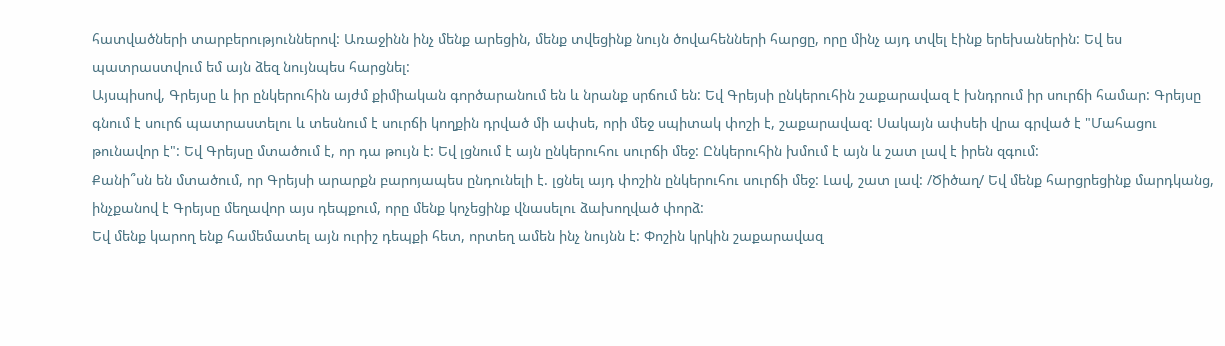հատվածների տարբերություններով: Առաջինն ինչ մենք արեցին, մենք տվեցինք նույն ծովահենների հարցը, որը մինչ այդ տվել էինք երեխաներին: Եվ ես պատրաստվում եմ այն ձեզ նույնպես հարցնել:
Այսպիսով, Գրեյսը և իր ընկերուհին այժմ քիմիական գործարանում են և նրանք սրճում են: Եվ Գրեյսի ընկերուհին շաքարավազ է խնդրում իր սուրճի համար: Գրեյսը գնում է սուրճ պատրաստելու և տեսնում է սուրճի կողքին դրված մի ափսե, որի մեջ սպիտակ փոշի է, շաքարավազ: Սակայն ափսեի վրա գրված է "Մահացու թունավոր է": Եվ Գրեյսը մտածում է, որ դա թույն է: Եվ լցնում է այն ընկերուհու սուրճի մեջ: Ընկերուհին խմում է այն և շատ լավ է իրեն զգում:
Քանի՞սն են մտածում, որ Գրեյսի արարքն բարոյապես ընդունելի է. լցնել այդ փոշին ընկերուհու սուրճի մեջ: Լավ, շատ լավ: /Ծիծաղ/ Եվ մենք հարցրեցինք մարդկանց, ինչքանով է Գրեյսը մեղավոր այս դեպքում, որը մենք կոչեցինք վնասելու ձախողված փորձ:
Եվ մենք կարող ենք համեմատել այն ուրիշ դեպքի հետ, որտեղ ամեն ինչ նույնն է: Փոշին կրկին շաքարավազ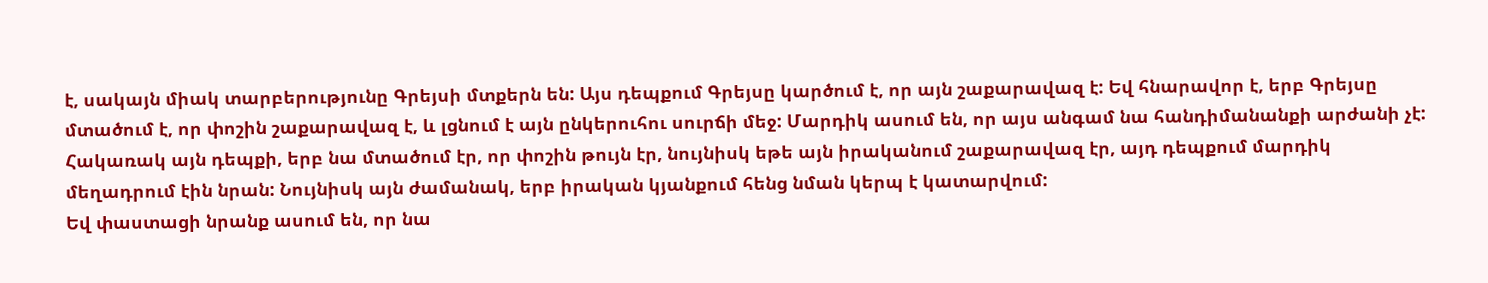է, սակայն միակ տարբերությունը Գրեյսի մտքերն են: Այս դեպքում Գրեյսը կարծում է, որ այն շաքարավազ է: Եվ հնարավոր է, երբ Գրեյսը մտածում է, որ փոշին շաքարավազ է, և լցնում է այն ընկերուհու սուրճի մեջ: Մարդիկ ասում են, որ այս անգամ նա հանդիմանանքի արժանի չէ: Հակառակ այն դեպքի, երբ նա մտածում էր, որ փոշին թույն էր, նույնիսկ եթե այն իրականում շաքարավազ էր, այդ դեպքում մարդիկ մեղադրում էին նրան: Նույնիսկ այն ժամանակ, երբ իրական կյանքում հենց նման կերպ է կատարվում:
Եվ փաստացի նրանք ասում են, որ նա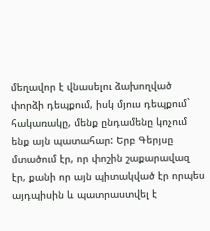մեղավոր է վնասելու ձախողված փորձի դեպքում, իսկ մյուս դեպքում` հակառակը, մենք ընդամենը կոչում ենք այն պատահար: Երբ Գերյսը մտածում էր, որ փոշին շաքարավազ էր, քանի որ այն պիտակված էր որպես այդպիսին և պատրաստվել է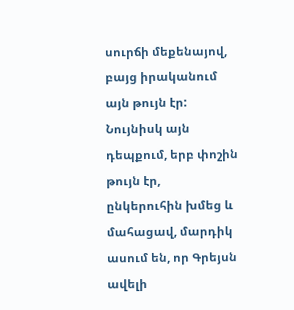սուրճի մեքենայով, բայց իրականում այն թույն էր: Նույնիսկ այն դեպքում, երբ փոշին թույն էր, ընկերուհին խմեց և մահացավ, մարդիկ ասում են, որ Գրեյսն ավելի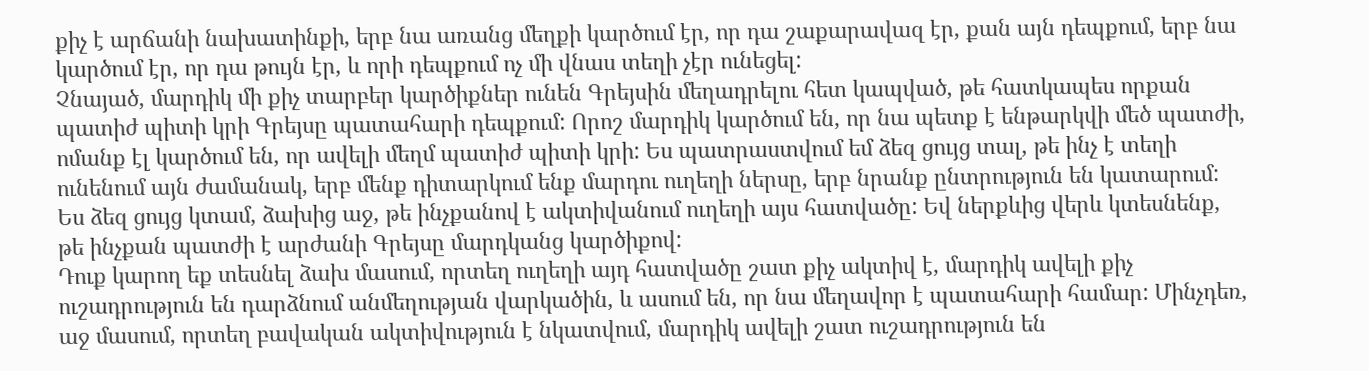քիչ է արճանի նախատինքի, երբ նա առանց մեղքի կարծում էր, որ դա շաքարավազ էր, քան այն դեպքում, երբ նա կարծում էր, որ դա թույն էր, և որի դեպքում ոչ մի վնաս տեղի չէր ունեցել:
Չնայած, մարդիկ մի քիչ տարբեր կարծիքներ ունեն Գրեյսին մեղադրելու հետ կապված, թե հատկապես որքան պատիժ պիտի կրի Գրեյսը պատահարի դեպքում: Որոշ մարդիկ կարծում են, որ նա պետք է ենթարկվի մեծ պատժի, ոմանք էլ կարծում են, որ ավելի մեղմ պատիժ պիտի կրի: Ես պատրաստվում եմ ձեզ ցույց տալ, թե ինչ է տեղի ունենում այն ժամանակ, երբ մենք դիտարկում ենք մարդու ուղեղի ներսը, երբ նրանք ընտրություն են կատարում: Ես ձեզ ցույց կտամ, ձախից աջ, թե ինչքանով է ակտիվանում ուղեղի այս հատվածը: Եվ ներքևից վերև կտեսնենք, թե ինչքան պատժի է արժանի Գրեյսը մարդկանց կարծիքով:
Դուք կարող եք տեսնել ձախ մասում, որտեղ ուղեղի այդ հատվածը շատ քիչ ակտիվ է, մարդիկ ավելի քիչ ուշադրություն են դարձնում անմեղության վարկածին, և ասում են, որ նա մեղավոր է պատահարի համար: Մինչդեռ, աջ մասում, որտեղ բավական ակտիվություն է նկատվում, մարդիկ ավելի շատ ուշադրություն են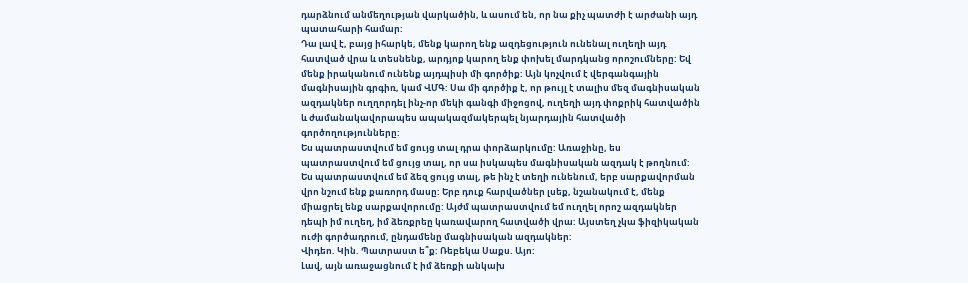դարձնում անմեղության վարկածին, և ասում են, որ նա քիչ պատժի է արժանի այդ պատահարի համար:
Դա լավ է, բայց իհարկե, մենք կարող ենք ազդեցություն ունենալ ուղեղի այդ հատված վրա և տեսնենք, արդյոք կարող ենք փոխել մարդկանց որոշումները: Եվ մենք իրականում ունենք այդպիսի մի գործիք: Այն կոչվում է վերգանգային մագնիսային գրգիռ, կամ ՎՄԳ: Սա մի գործիք է, որ թույլ է տալիս մեզ մագնիսական ազդակներ ուղղորդել ինչ-որ մեկի գանգի միջոցով, ուղեղի այդ փոքրիկ հատվածին և ժամանակավորապես ապակազմակերպել նյարդային հատվածի գործողությունները:
Ես պատրաստվում եմ ցույց տալ դրա փորձարկումը: Առաջինը, ես պատրաստվում եմ ցույց տալ, որ սա իսկապես մագնիսական ազդակ է թողնում: Ես պատրաստվում եմ ձեզ ցույց տալ, թե ինչ է տեղի ունենում, երբ սարքավորման վրո նշում ենք քառորդ մասը: Երբ դուք հարվածներ լսեք, նշանակում է, մենք միացրել ենք սարքավորումը: Այժմ պատրաստվում եմ ուղղել որոշ ազդակներ դեպի իմ ուղեղ, իմ ձեռքրեը կառավարող հատվածի վրա: Այստեղ չկա ֆիզիկական ուժի գործադրում, ընդամենը մագնիսական ազդակներ:
Վիդեո. Կին. Պատրաստ ե՞ք: Ռեբեկա Սաքս. Այո:
Լավ, այն առաջացնում է իմ ձեռքի անկախ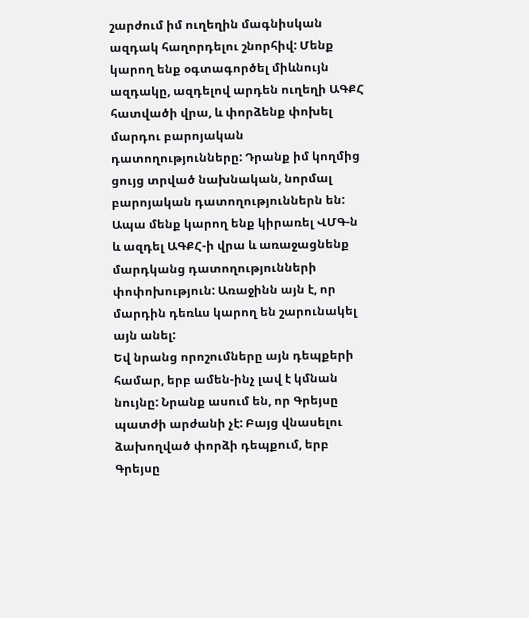շարժում իմ ուղեղին մագնիսկան ազդակ հաղորդելու շնորհիվ: Մենք կարող ենք օգտագործել միևնույն ազդակը, ազդելով արդեն ուղեղի ԱԳՔՀ հատվածի վրա, և փորձենք փոխել մարդու բարոյական դատողությունները: Դրանք իմ կողմից ցույց տրված նախնական, նորմալ բարոյական դատողություններն են: Ապա մենք կարող ենք կիրառել ՎՄԳ-ն և ազդել ԱԳՔՀ-ի վրա և առաջացնենք մարդկանց դատողությունների փոփոխություն: Առաջինն այն է, որ մարդին դեռևս կարող են շարունակել այն անել:
Եվ նրանց որոշումները այն դեպքերի համար, երբ ամեն-ինչ լավ է կմնան նույնը: Նրանք ասում են, որ Գրեյսը պատժի արժանի չէ: Բայց վնասելու ձախողված փորձի դեպքում, երբ Գրեյսը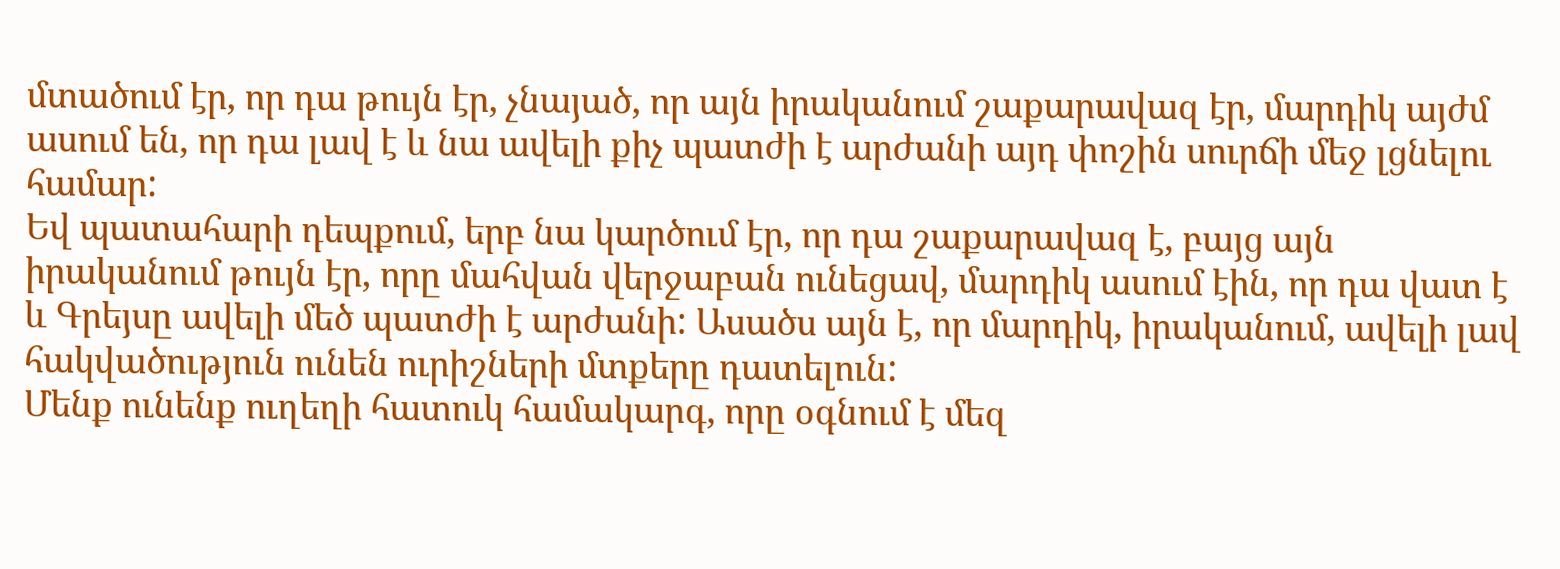մտածում էր, որ դա թույն էր, չնայած, որ այն իրականում շաքարավազ էր, մարդիկ այժմ ասում են, որ դա լավ է և նա ավելի քիչ պատժի է արժանի այդ փոշին սուրճի մեջ լցնելու համար:
Եվ պատահարի դեպքում, երբ նա կարծում էր, որ դա շաքարավազ է, բայց այն իրականում թույն էր, որը մահվան վերջաբան ունեցավ, մարդիկ ասում էին, որ դա վատ է և Գրեյսը ավելի մեծ պատժի է արժանի: Ասածս այն է, որ մարդիկ, իրականում, ավելի լավ հակվածություն ունեն ուրիշների մտքերը դատելուն:
Մենք ունենք ուղեղի հատուկ համակարգ, որը օգնում է մեզ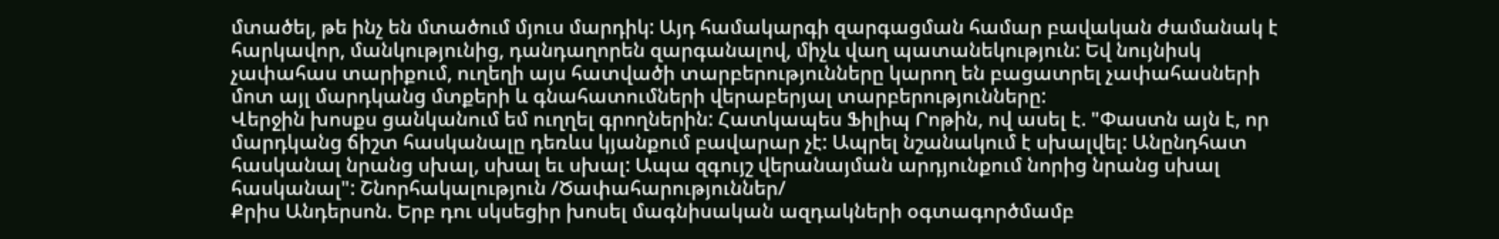մտածել, թե ինչ են մտածում մյուս մարդիկ: Այդ համակարգի զարգացման համար բավական ժամանակ է հարկավոր, մանկությունից, դանդաղորեն զարգանալով, միչև վաղ պատանեկություն: Եվ նույնիսկ չափահաս տարիքում, ուղեղի այս հատվածի տարբերությունները կարող են բացատրել չափահասների մոտ այլ մարդկանց մտքերի և գնահատումների վերաբերյալ տարբերությունները:
Վերջին խոսքս ցանկանում եմ ուղղել գրողներին: Հատկապես Ֆիլիպ Րոթին, ով ասել է. "Փաստն այն է, որ մարդկանց ճիշտ հասկանալը դեռևս կյանքում բավարար չէ: Ապրել նշանակում է սխալվել: Անընդհատ հասկանալ նրանց սխալ, սխալ եւ սխալ: Ապա զգույշ վերանայման արդյունքում նորից նրանց սխալ հասկանալ": Շնորհակալություն /Ծափահարություններ/
Քրիս Անդերսոն. Երբ դու սկսեցիր խոսել մագնիսական ազդակների օգտագործմամբ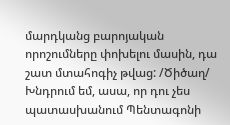մարդկանց բարոյական որոշումները փոխելու մասին, դա շատ մտահոգիչ թվաց: /Ծիծաղ/ Խնդրում եմ, ասա, որ դու չես պատասխանում Պենտագոնի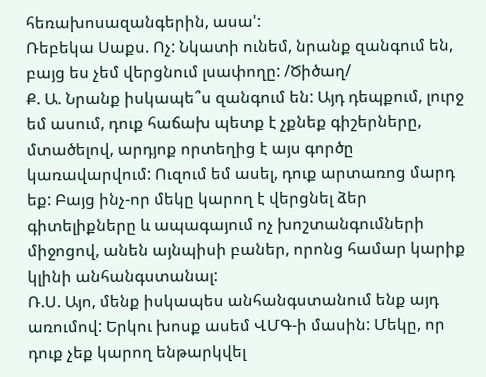հեռախոսազանգերին, ասա':
Ռեբեկա Սաքս. Ոչ: Նկատի ունեմ, նրանք զանգում են, բայց ես չեմ վերցնում լսափողը: /Ծիծաղ/
Ք. Ա. Նրանք իսկապե՞ս զանգում են: Այդ դեպքում, լուրջ եմ ասում, դուք հաճախ պետք է չքնեք գիշերները, մտածելով, արդյոք որտեղից է այս գործը կառավարվում: Ուզում եմ ասել, դուք արտառոց մարդ եք: Բայց ինչ-որ մեկը կարող է վերցնել ձեր գիտելիքները և ապագայում ոչ խոշտանգումների միջոցով, անեն այնպիսի բաներ, որոնց համար կարիք կլինի անհանգստանալ:
Ռ.Ս. Այո, մենք իսկապես անհանգստանում ենք այդ առումով: Երկու խոսք ասեմ ՎՄԳ-ի մասին: Մեկը, որ դուք չեք կարող ենթարկվել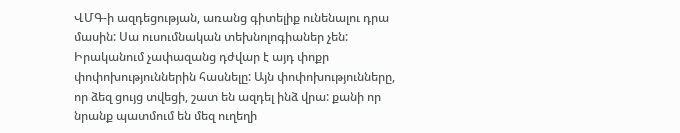ՎՄԳ-ի ազդեցության, առանց գիտելիք ունենալու դրա մասին: Սա ուսումնական տեխնոլոգիաներ չեն: Իրականում չափազանց դժվար է այդ փոքր փոփոխություններին հասնելը: Այն փոփոխությունները, որ ձեզ ցույց տվեցի, շատ են ազդել ինձ վրա: քանի որ նրանք պատմում են մեզ ուղեղի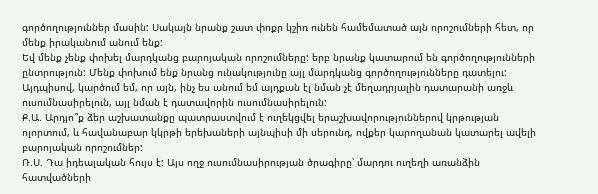գործողություններ մասին: Սակայն նրանք շատ փոքր կշիռ ունեն համեմատած այն որոշումների հետ, որ մենք իրականում անում ենք:
Եվ մենք չենք փոխել մարդկանց բարոյական որոշումները: երբ նրանք կատարում են գործողությունների ընտրություն: Մենք փոխում ենք նրանց ունակությունը այլ մարդկանց գործողությունները դատելու: Այդպիսով, կարծում եմ, որ այն, ինչ ես անում եմ այդքան էլ նման չէ մեղադրյալին դատարանի առջև ուսումնասիրելուն, այլ նման է դատավորին ուսումնասիրելուն:
Ք.Ա. Արդյո՞ք ձեր աշխատանքը պատրաստվում է ուղեկցվել երաշխավորություններով կրթության ոլորտում, և հավանաբար կկրթի երեխաների այնպիսի մի սերունդ, ովքեր կարողանան կատարել ավելի բարոյական որոշումներ:
Ռ.Ս. Դա իդեալական հույս է: Այս ողջ ուսումնասիրության ծրագիրը՝ մարդու ուղեղի առանձին հատվածների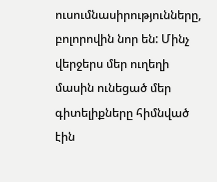ուսումնասիրությունները, բոլորովին նոր են: Մինչ վերջերս մեր ուղեղի մասին ունեցած մեր գիտելիքները հիմնված էին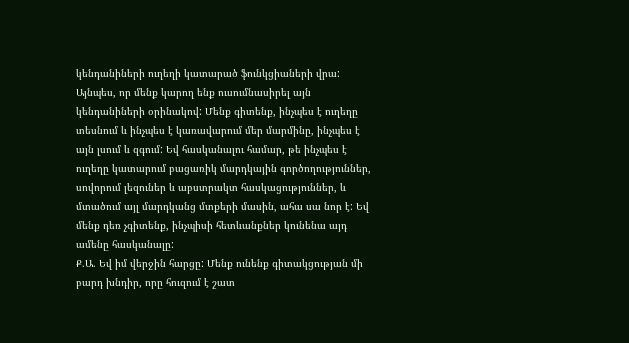կենդանիների ուղեղի կատարած ֆունկցիաների վրա: Այնպես, որ մենք կարող ենք ուսումնասիրել այն կենդանիների օրինակով: Մենք գիտենք, ինչպես է ուղեղը տեսնում և ինչպես է կառավարում մեր մարմինը, ինչպես է այն լսում և զգում: Եվ հասկանալու համար, թե ինչպես է ուղեղը կատարում բացառիկ մարդկային գործողություններ, սովորում լեզուներ և աբստրակտ հասկացություններ, և մտածում այլ մարդկանց մտքերի մասին, ահա սա նոր է: Եվ մենք դեռ չգիտենք, ինչպիսի հետևանքներ կունենա այդ ամենը հասկանալը:
Ք.Ա. Եվ իմ վերջին հարցը: Մենք ունենք գիտակցության մի բարդ խնդիր, որը հուզում է շատ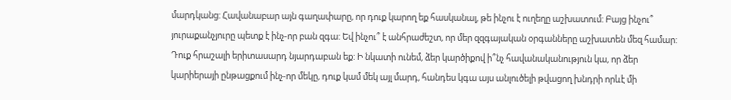մարդկանց: Հավանաբար այն գաղափարը, որ դուք կարող եք հասկանալ, թե ինչու է ուղեղը աշխատում: Բայց ինչու՞ յուրաքանչյուրը պետք է ինչ-որ բան զգա: Եվ ինչու՞ է անհրաժեշտ, որ մեր զզգայական օրգանները աշխատեն մեզ համար: Դուք հրաշալի երիտասարդ նյարդաբան եք: Ի նկատի ունեմ, ձեր կարծիքով ի՞նչ հավանականություն կա, որ ձեր կարիերայի ընթացքում ինչ-որ մեկը, դուք կամ մեկ այլ մարդ, հանդես կգա այս անլուծելի թվացող խնդրի որևէ մի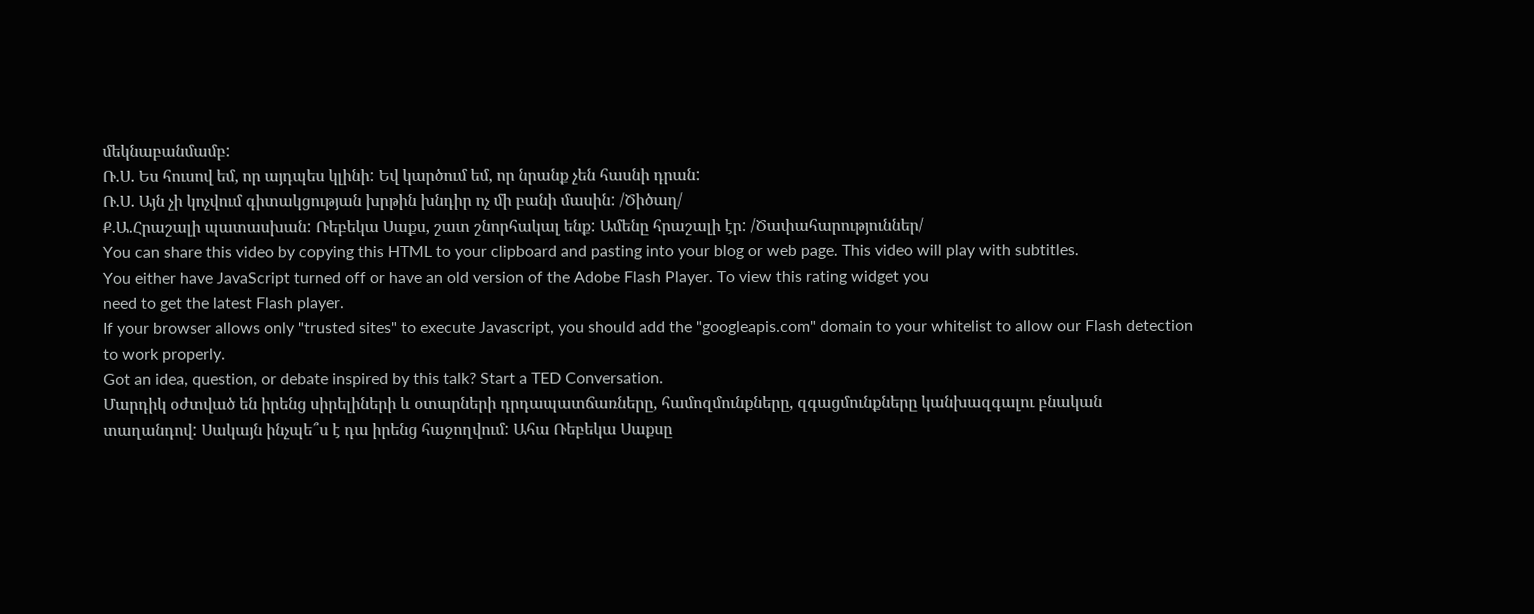մեկնաբանմամբ:
Ռ.Ս. Ես հուսով եմ, որ այդպես կլինի: Եվ կարծում եմ, որ նրանք չեն հասնի դրան:
Ռ.Ս. Այն չի կոչվում գիտակցության խրթին խնդիր ոչ մի բանի մասին: /Ծիծաղ/
Ք.Ա.Հրաշալի պատասխան: Ռեբեկա Սաքս, շատ շնորհակալ ենք: Ամենը հրաշալի էր: /Ծափահարություններ/
You can share this video by copying this HTML to your clipboard and pasting into your blog or web page. This video will play with subtitles.
You either have JavaScript turned off or have an old version of the Adobe Flash Player. To view this rating widget you
need to get the latest Flash player.
If your browser allows only "trusted sites" to execute Javascript, you should add the "googleapis.com" domain to your whitelist to allow our Flash detection to work properly.
Got an idea, question, or debate inspired by this talk? Start a TED Conversation.
Մարդիկ օժտված են իրենց սիրելիների և օտարների դրդապատճառները, համոզմունքները, զգացմունքները կանխազգալու բնական տաղանդով: Սակայն ինչպե՞ս է դա իրենց հաջողվում: Ահա Ռեբեկա Սաքսը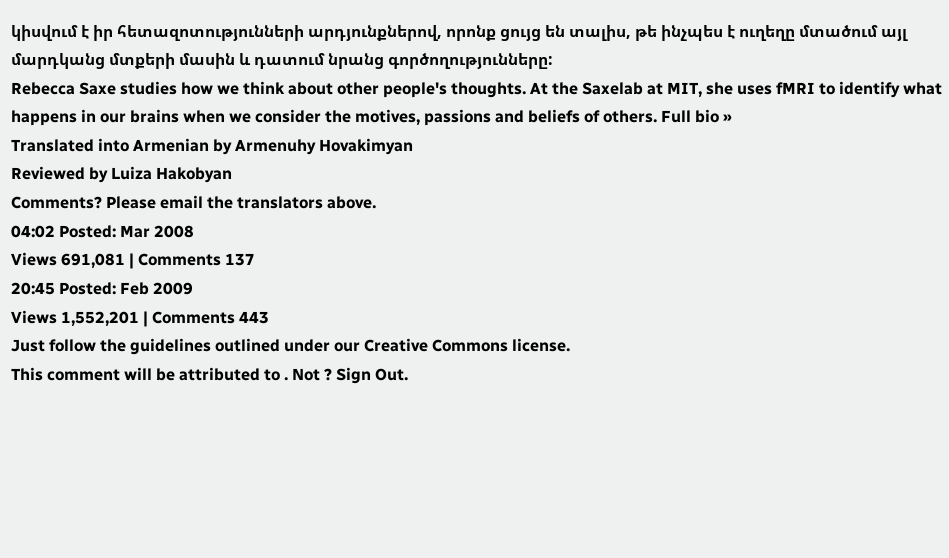կիսվում է իր հետազոտությունների արդյունքներով, որոնք ցույց են տալիս, թե ինչպես է ուղեղը մտածում այլ մարդկանց մտքերի մասին և դատում նրանց գործողությունները:
Rebecca Saxe studies how we think about other people's thoughts. At the Saxelab at MIT, she uses fMRI to identify what happens in our brains when we consider the motives, passions and beliefs of others. Full bio »
Translated into Armenian by Armenuhy Hovakimyan
Reviewed by Luiza Hakobyan
Comments? Please email the translators above.
04:02 Posted: Mar 2008
Views 691,081 | Comments 137
20:45 Posted: Feb 2009
Views 1,552,201 | Comments 443
Just follow the guidelines outlined under our Creative Commons license.
This comment will be attributed to . Not ? Sign Out.